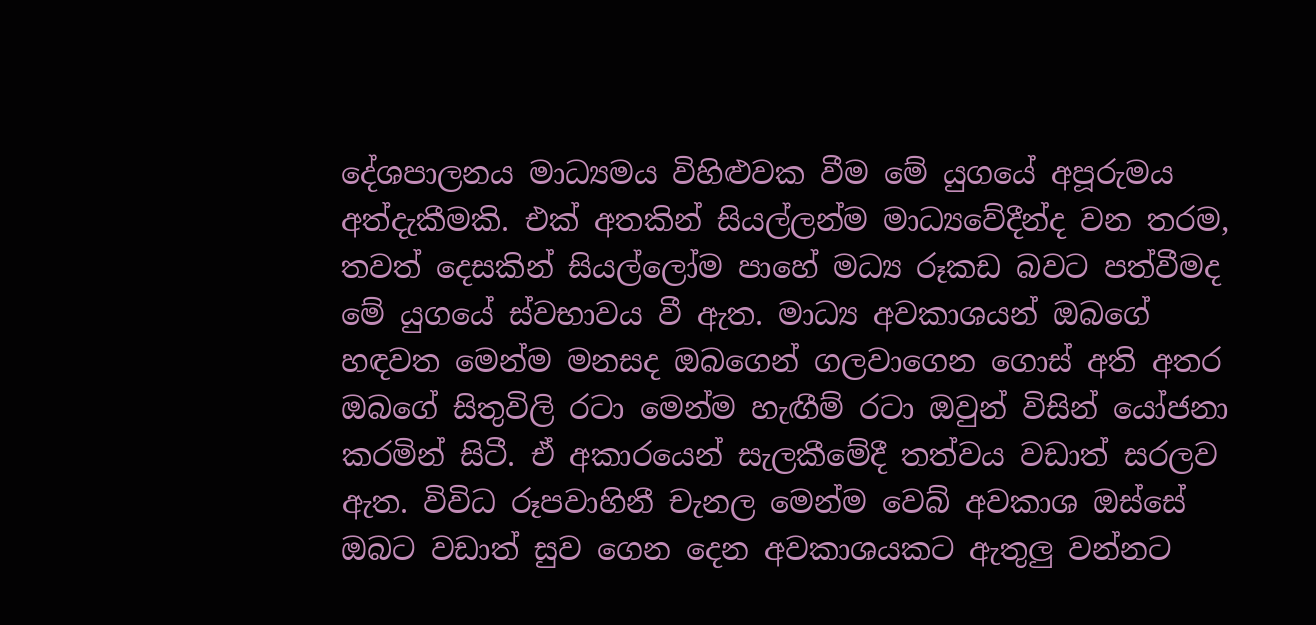දේශපාලනය මාධ්‍යමය විහිළුවක වීම මේ යුගයේ අපූරුමය අත්දැකීමකි. එක් අතකින් සියල්ලන්ම මාධ්‍යවේදීන්ද වන තරම, තවත් දෙසකින් සියල්ලෝම පාහේ මධ්‍ය රූකඩ බවට පත්වීමද මේ යුගයේ ස්වභාවය වී ඇත. මාධ්‍ය අවකාශයන් ඔබගේ හඳවත මෙන්ම මනසද ඔබගෙන් ගලවාගෙන ගොස් අති අතර ඔබගේ සිතුවිලි රටා මෙන්ම හැඟීම් රටා ඔවුන් විසින් යෝජනා කරමින් සිටී. ඒ අකාරයෙන් සැලකීමේදී තත්වය වඩාත් සරලව ඇත. විවිධ රූපවාහිනී චැනල මෙන්ම වෙබ් අවකාශ ඔස්සේ ඔබට වඩාත් සුව ගෙන දෙන අවකාශයකට ඇතුලු වන්නට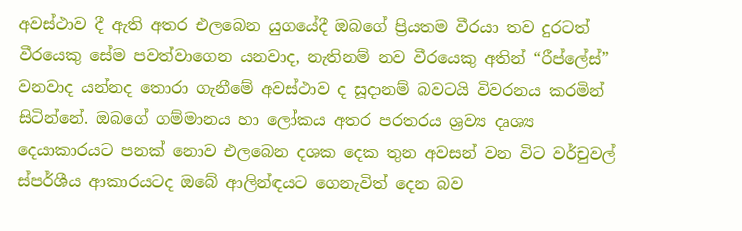අවස්ථාව දී ඇති අතර එලබෙන යුගයේදී ඔබගේ ප්‍රියතම වීරයා තව දුරටත් වීරයෙකු සේම පවත්වාගෙන යනවාද, නැතිනම් නව වීරයෙකු අතින් “රීප්ලේස්” වනවාද යන්නද තොරා ගැනීමේ අවස්ථාව ද සූදානම් බවටයි විවරනය කරමින් සිටින්නේ. ඔබගේ ගම්මානය හා ලෝකය අතර පරතරය ශ්‍රව්‍ය දෘශ්‍ය දෙයාකාරයට පනක් නොව එලබෙන දශක දෙක තුන අවසන් වන විට වර්චුවල් ස්පර්ශීය ආකාරයටද ඔබේ ආලින්ඳයට ගෙනැවිත් දෙන බව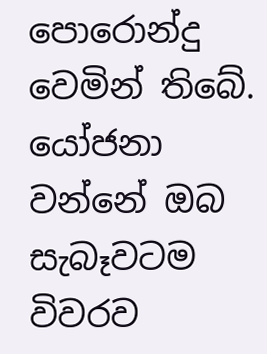පොරොන්දු වෙමින් තිබේ.
යෝජනා වන්නේ ඔබ සැබෑවටම විවරව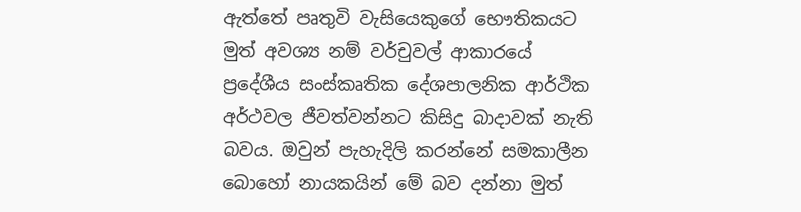ඇත්තේ පෘතුවි වැසියෙකුගේ භෞතිකයට මුත් අවශ්‍ය නම් වර්චුවල් ආකාරයේ ප්‍රදේශීය සංස්කෘතික දේශපාලනික ආර්ථික අර්ථවල ජීවත්වන්නට කිසිදු බාදාවක් නැති බවය. ඔවුන් පැහැදිලි කරන්නේ සමකාලීන බොහෝ නායකයින් මේ බව දන්නා මුත්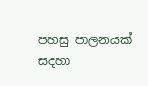පහසු පාලනයක් සදහා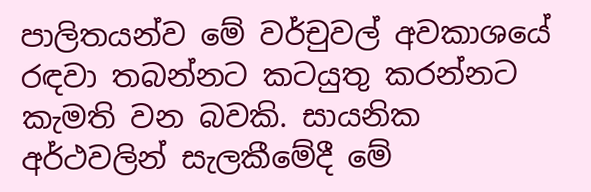පාලිතයන්ව මේ වර්චුවල් අවකාශයේ රඳවා තබන්නට කටයුතු කරන්නට කැමති වන බවකි. සායනික අර්ථවලින් සැලකීමේදී මේ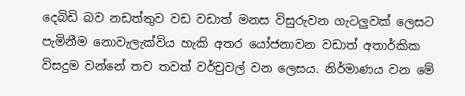දෙබිඩි බව නඩත්තුව වඩ වඩාත් මනස විසුරුවන ගැටලුවක් ලෙසට පැමිනීම නොවැලැක්විය හැකි අතර යෝජනාවන වඩාත් අතාර්කික විසදුම වන්නේ තව තවත් වර්චුවල් වන ලෙසය. නිර්මාණය වන මේ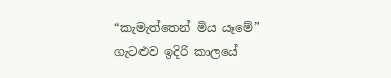“කැමැත්තෙන් මිය යෑමේ” ගැටළුව ඉදිරි කාලයේ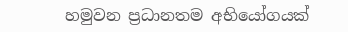හමුවන ප්‍රධානතම අභියෝගයක්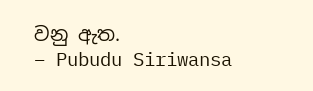වනු ඇත.
– Pubudu Siriwansa